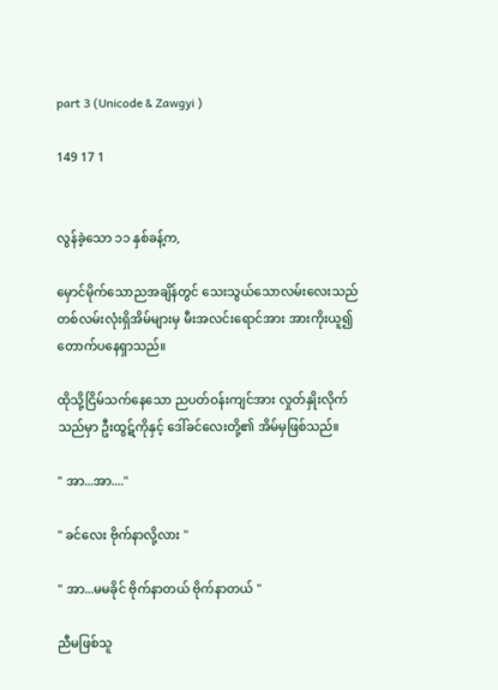part 3 (Unicode & Zawgyi )

149 17 1


လွန်ခဲ့သော ၁၁ နှစ်ခန့်က,

မှောင်မိုက်သောညအချိန်တွင် သေးသွယ်သောလမ်းလေးသည် တစ်လမ်းလုံးရှိအိမ်များမှ မီးအလင်းရောင်အား အားကိုးယူ၍ တောက်ပနေရှာသည်။

ထိုသို့ငြိမ်သက်နေသော ညပတ်ဝန်းကျင်အား လှုတ်နှိုးလိုက်သည်မှာ ဦးထွဋ်ကိုနှင့် ဒေါ်ခင်လေးတို့၏ အိမ်မှဖြစ်သည်။

" အာ...အာ...."

" ခင်လေး ဗိုက်နာလို့လား "

" အာ...မမခိုင် ဗိုက်နာတယ် ဗိုက်နာတယ် "

ညီမဖြစ်သူ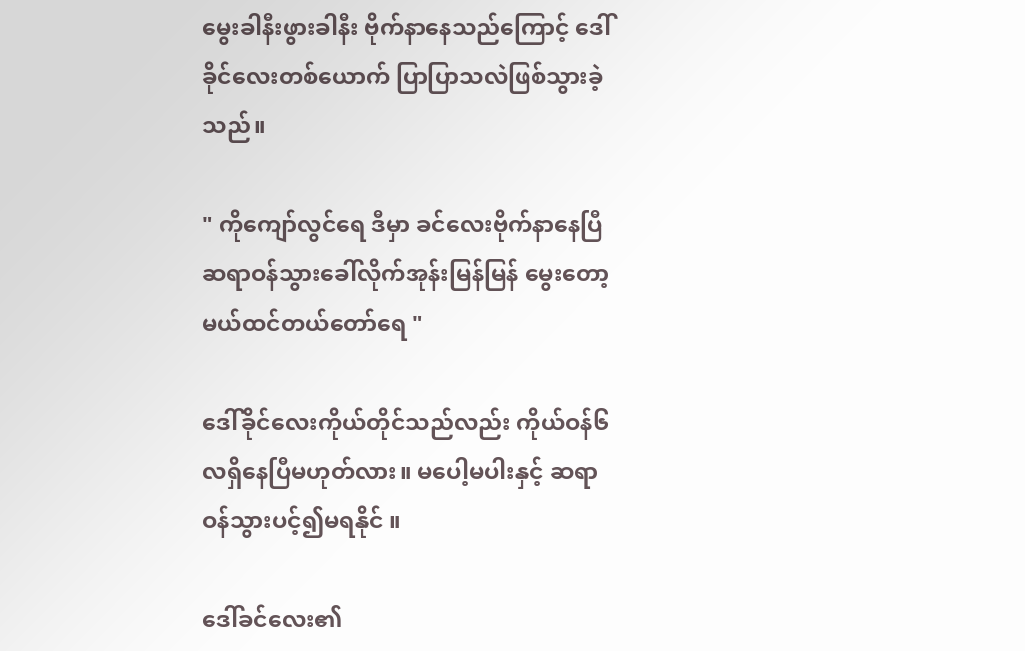မွေးခါနီးဖွားခါနီး ဗိုက်နာနေသည်ကြောင့် ဒေါ်ခိုင်လေးတစ်ယောက် ပြာပြာသလဲဖြစ်သွားခဲ့သည်။

" ကိုကျော်လွင်ရေ ဒီမှာ ခင်လေးဗိုက်နာနေပြီ ဆရာဝန်သွားခေါ်လိုက်အုန်းမြန်မြန် မွေးတော့မယ်ထင်တယ်တော်ရေ "

ဒေါ်ခိုင်လေးကိုယ်တိုင်သည်လည်း ကိုယ်ဝန်၆လရှိနေပြီမဟုတ်လား။ မပေါ့မပါးနှင့် ဆရာဝန်သွားပင့်၍မရနိုင် ။

ဒေါ်ခင်လေး၏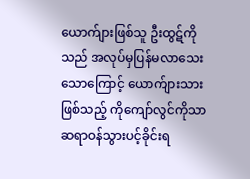ယောက်ျားဖြစ်သူ ဦးထွဋ်ကိုသည် အလုပ်မှပြန်မလာသေးသောကြောင့် ယောက်ျားသားဖြစ်သည့် ကိုကျော်လွင်ကိုသာ ဆရာဝန်သွားပင့်ခိုင်းရ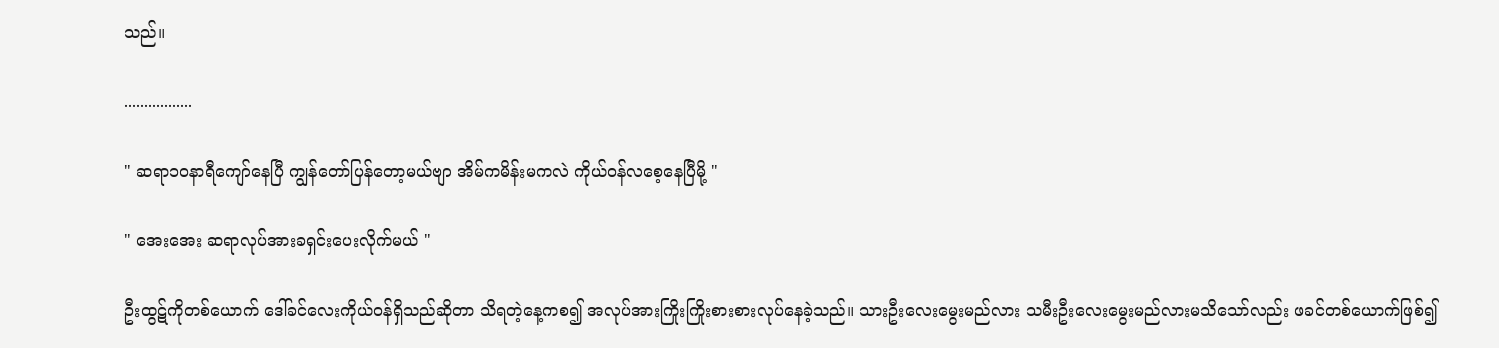သည်။

.................

" ဆရာ၁၀နာရီကျော်နေပြီ ကျွန်တော်ပြန်တော့မယ်ဗျာ အိမ်ကမိန်းမကလဲ ကိုယ်ဝန်လစေ့နေပြီမို့ "

" အေးအေး ဆရာလုပ်အားခရှင်းပေးလိုက်မယ် "

ဦးထွဋ်ကိုတစ်ယောက် ဒေါ်ခင်လေးကိုယ်ဝန်ရှိသည်ဆိုတာ သိရတဲ့နေ့ကစ၍ အလုပ်အားကြိုးကြိုးစားစားလုပ်နေခဲ့သည်။ သားဦးလေးမွေးမည်လား သမီးဦးလေးမွေးမည်လားမသိသော်လည်း ဖခင်တစ်ယောက်ဖြစ်၍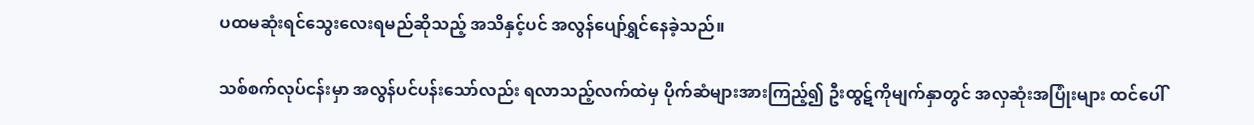ပထမဆုံးရင်သွေးလေးရမည်ဆိုသည့် အသိနှင့်ပင် အလွန်ပျော်ရွှင်နေခဲ့သည်။

သစ်စက်လုပ်ငန်းမှာ အလွန်ပင်ပန်းသော်လည်း ရလာသည့်လက်ထဲမှ ပိုက်ဆံများအားကြည့်၍ ဦးထွဋ်ကိုမျက်နှာတွင် အလှဆုံးအပြုံးများ ထင်ပေါ်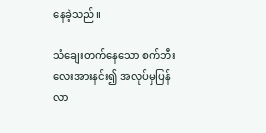နေခဲ့သည်။

သံချေးတက်နေသော စက်ဘီးလေးအားနင်း၍ အလုပ်မှပြန်လာ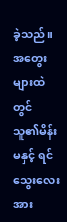ခဲ့သည်။ အတွေးများထဲတွင် သူ၏မိန်းမနှင့် ရင်သွေးလေးအား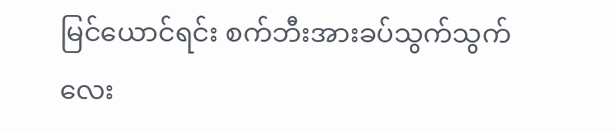မြင်ယောင်ရင်း စက်ဘီးအားခပ်သွက်သွက်လေး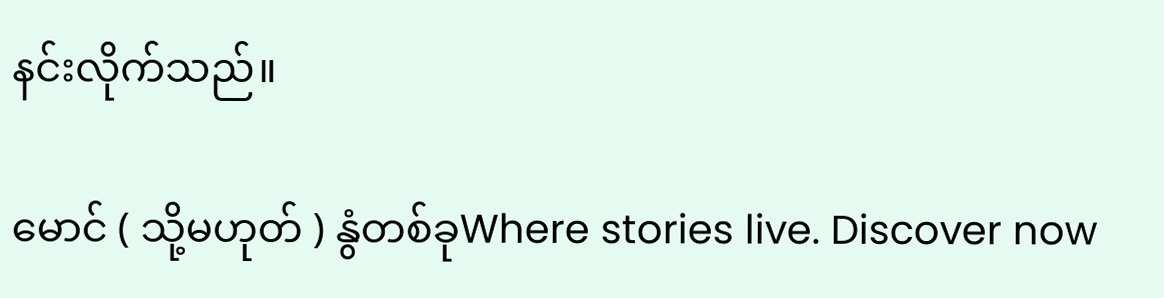နင်းလိုက်သည်။

မောင် ( သို့မဟုတ် ) နွံတစ်ခုWhere stories live. Discover now